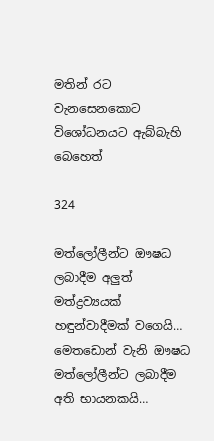මතින් රට වැනසෙනකොට විශෝධනයට ඇබ්බැහි බෙහෙත්

324

මත්ලෝලීන්ට ඖෂධ ලබාදීම අලුත් මත්ද්‍රව්‍යයක් හඳුන්වාදීමක් වගෙයි…
මෙතඩොන් වැනි ඖෂධ මත්ලෝලීන්ට ලබාදීම අති භායනකයි…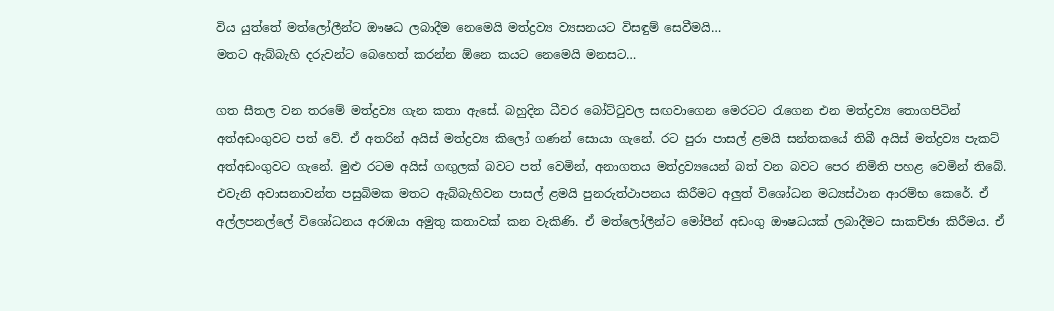විය යුත්තේ මත්ලෝලීන්ට ඖෂධ ලබාදීම නෙමෙයි මත්ද්‍රව්‍ය ව්‍යසනයට විසඳුම් සෙවීමයි…
මතට ඇබ්බැහි දරුවන්ට බෙහෙත් කරන්න ඕනෙ කයට නෙමෙයි මනසට…

ගත සීතල වන තරමේ මත්ද්‍රව්‍ය ගැන කතා ඇසේ. බහුදින ධීවර බෝට්ටුවල සඟවාගෙන මෙරටට රැගෙන එන මත්ද්‍රව්‍ය තොගපිටින් අත්අඩංගුවට පත් වේ. ඒ අතරින් අයිස් මත්ද්‍රව්‍ය කිලෝ ගණන් සොයා ගැනේ. රට පුරා පාසල් ළමයි සන්තකයේ තිබී අයිස් මත්ද්‍රව්‍ය පැකට් අත්අඩංගුවට ගැනේ. මුළු රටම අයිස් ගඟුලක් බවට පත් වෙමින්, අනාගතය මත්ද්‍රව්‍යයෙන් බත් වන බවට පෙර නිමිති පහළ වෙමින් තිබේ. එවැනි අවාසනාවන්ත පසුබිමක මතට ඇබ්බැහිවන පාසල් ළමයි පුනරුත්ථාපනය කිරීමට අලුත් විශෝධන මධ්‍යස්ථාන ආරම්භ කෙරේ. ඒ අල්ලපනල්ලේ විශෝධනය අරඹයා අමුතු කතාවක් කන වැකිණි. ඒ මත්ලෝලීන්ට මෝපීන් අඩංගු ඖෂධයක් ලබාදීමට සාකච්ඡා කිරීමය. ඒ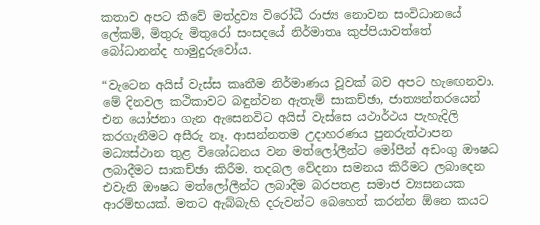කතාව අපට කීවේ මත්ද්‍රව්‍ය විරෝධී රාජ්‍ය නොවන සංවිධානයේ ලේකම්, මිතුරු මිතුරෝ සංසදයේ නිර්මාතෘ කුප්පියාවත්තේ බෝධානන්ද හාමුදුරුවෝය.

“වැටෙන අයිස් වැස්ස කෘතීම නිර්මාණය වූවක් බව අපට හැඟෙනවා. මේ දිනවල කථිකාවට බඳුන්වන ඇතැම් සාකච්ඡා, ජාත්‍යන්තරයෙන් එන යෝජනා ගැන ඇසෙනවිට අයිස් වැස්සෙ යථාර්ථය පැහැදිලි කරගැනීමට අසීරු නෑ. ආසන්නතම උදාහරණය පුනරුත්ථාපන මධ්‍යස්ථාන තුළ විශෝධනය වන මත්ලෝලීන්ට මෝපීන් අඩංගු ඖෂධ ලබාදීමට සාකච්ඡා කිරීම. තදබල වේදනා සමනය කිරීමට ලබාදෙන එවැනි ඖෂධ මත්ලෝලීන්ට ලබාදීම බරපතළ සමාජ ව්‍යසනයක ආරම්භයක්. මතට ඇබ්බැහි දරුවන්ට බෙහෙත් කරන්න ඕනෙ කයට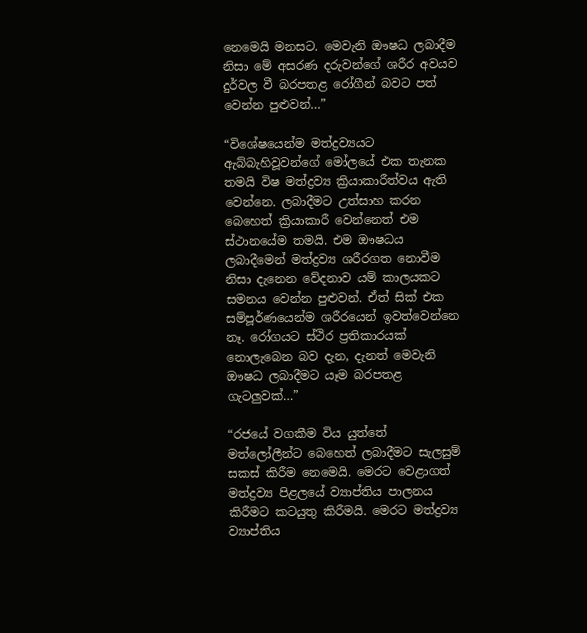නෙමෙයි මනසට. මෙවැනි ඖෂධ ලබාදීම නිසා මේ අසරණ දරුවන්ගේ ශරීර අවයව දුර්වල වී බරපතළ රෝගීන් බවට පත් වෙන්න පුළුවන්…”

“විශේෂයෙන්ම මත්ද්‍රව්‍යයට ඇබ්බැහිවූවන්ගේ මෝලයේ එක තැනක තමයි විෂ මත්ද්‍රව්‍ය ක්‍රියාකාරීත්වය ඇති වෙන්නෙ. ලබාදීමට උත්සාහ කරන බෙහෙත් ක්‍රියාකාරී වෙන්නෙත් එම ස්ථානයේම තමයි. එම ඖෂධය ලබාදීමෙන් මත්ද්‍රව්‍ය ශරීරගත නොවීම නිසා දැනෙන වේදනාව යම් කාලයකට සමනය වෙන්න පුළුවන්. ඒත් සික් එක සම්පූර්ණයෙන්ම ශරීරයෙන් ඉවත්වෙන්නෙ නෑ. රෝගයට ස්ථිර ප්‍රතිකාරයක් නොලැබෙන බව දැන, දැනත් මෙවැනි ඖෂධ ලබාදීමට යෑම බරපතළ ගැටලුවක්…”

“රජයේ වගකීම විය යුත්තේ මත්ලෝලීන්ට බෙහෙත් ලබාදීමට සැලසුම් සකස් කිරීම නෙමෙයි. මෙරට වෙළාගත් මත්ද්‍රව්‍ය පිළලයේ ව්‍යාප්තිය පාලනය කිරීමට කටයුතු කිරීමයි. මෙරට මත්ද්‍රව්‍ය ව්‍යාප්තිය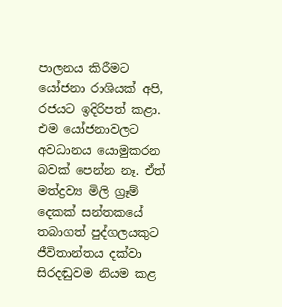පාලනය කිරීමට යෝජනා රාශියක් අපි, රජයට ඉදිරිපත් කළා. එම යෝජනාවලට අවධානය යොමුකරන බවක් පෙන්න නෑ. ඒත් මත්ද්‍රව්‍ය මිලි ග්‍රෑම් දෙකක් සන්තකයේ තබාගත් පුද්ගලයකුට ජීවිතාන්තය දක්වා සිරදඬුවම නියම කළ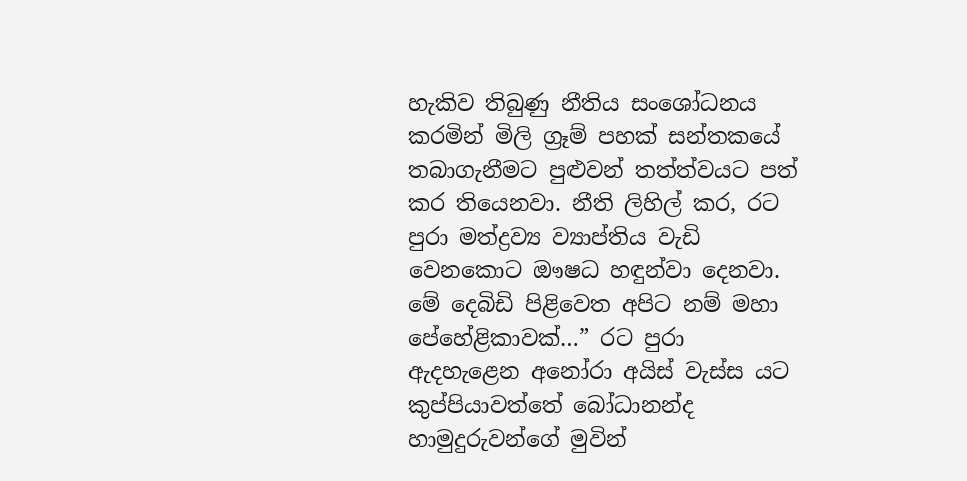හැකිව තිබුණු නීතිය සංශෝධනය කරමින් මිලි ග්‍රෑම් පහක් සන්තකයේ තබාගැනීමට පුළුවන් තත්ත්වයට පත් කර තියෙනවා. නීති ලිහිල් කර, රට පුරා මත්ද්‍රව්‍ය ව්‍යාප්තිය වැඩි වෙනකොට ඖෂධ හඳුන්වා දෙනවා. මේ දෙබිඩි පිළිවෙත අපිට නම් මහා පේහේළිකාවක්…” රට පුරා ඇදහැළෙන අනෝරා අයිස් වැස්ස යට කුප්පියාවත්තේ බෝධානන්ද හාමුදුරුවන්ගේ මුවින්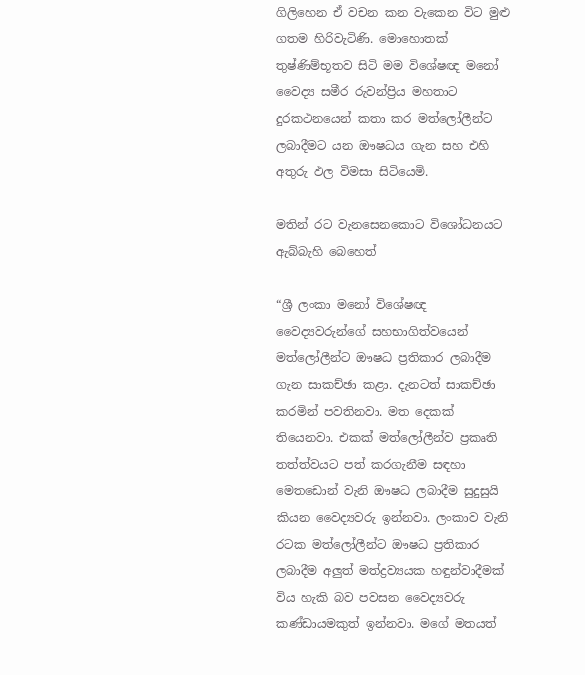ගිලිහෙන ඒ වචන කන වැකෙන විට මුළු ගතම හිරිවැටිණි. මොහොතක් තුෂ්ණිම්භූතව සිටි මම විශේෂඥ මනෝ වෛද්‍ය සමීර රුවන්ප්‍රිය මහතාට දුරකථනයෙන් කතා කර මත්ලෝලීන්ට ලබාදීමට යන ඖෂධය ගැන සහ එහි අතුරු ඵල විමසා සිටියෙමි.

මතින් රට වැනසෙනකොට විශෝධනයට ඇබ්බැහි බෙහෙත්

“ශ්‍රී ලංකා මනෝ විශේෂඥ වෛද්‍යවරුන්ගේ සහභාගිත්වයෙන් මත්ලෝලීන්ට ඖෂධ ප්‍රතිකාර ලබාදීම ගැන සාකච්ඡා කළා. දැනටත් සාකච්ඡා කරමින් පවතිනවා. මත දෙකක් තියෙනවා. එකක් මත්ලෝලීන්ව ප්‍රකෘති තත්ත්වයට පත් කරගැනීම සඳහා මෙතඩොන් වැනි ඖෂධ ලබාදීම සුදුසුයි කියන වෛද්‍යවරු ඉන්නවා. ලංකාව වැනි රටක මත්ලෝලීන්ට ඖෂධ ප්‍රතිකාර ලබාදීම අලුත් මත්ද්‍රව්‍යයක හඳුන්වාදීමක් විය හැකි බව පවසන වෛද්‍යවරු කණ්ඩායමකුත් ඉන්නවා. මගේ මතයත්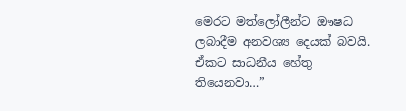මෙරට මත්ලෝලීන්ට ඖෂධ ලබාදීම අනවශ්‍ය දෙයක් බවයි. ඒකට සාධනීය හේතු තියෙනවා…”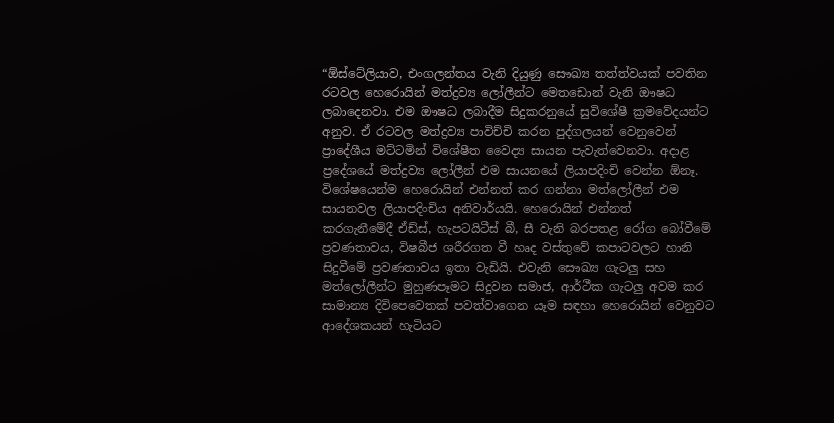“ඕස්ටේලියාව, එංගලන්තය වැනි දියුණු සෞඛ්‍ය තත්ත්වයක් පවතින රටවල හෙරොයින් මත්ද්‍රව්‍ය ලෝලීන්ට මෙතඩොන් වැනි ඖෂධ ලබාදෙනවා. එම ඖෂධ ලබාදීම සිදුකරනුයේ සුවිශේෂී ක්‍රමවේදයන්ට අනුව. ඒ රටවල මත්ද්‍රව්‍ය පාවිච්චි කරන පුද්ගලයන් වෙනුවෙන් ප්‍රාදේශීය මට්ටමින් විශේෂීත වෛද්‍ය සායන පැවැත්වෙනවා. අදාළ ප්‍රදේශයේ මත්ද්‍රව්‍ය ලෝලීන් එම සායනයේ ලියාපදිංචි වෙන්න ඕනෑ. විශේෂයෙන්ම හෙරොයින් එන්නත් කර ගන්නා මත්ලෝලීන් එම සායනවල ලියාපදිංචිය අනිවාර්යයි. හෙරොයින් එන්නත්
කරගැනීමේදී ඒඩ්ස්, හැපටයිටීස් බී, සී වැනි බරපතළ රෝග බෝවීමේ ප්‍රවණතාවය, විෂබීජ ශරීරගත වී හෘද වස්තුවේ කපාටවලට හානි සිදුවීමේ ප්‍රවණතාවය ඉතා වැඩියි. එවැනි සෞඛ්‍ය ගැටලු සහ මත්ලෝලීන්ට මුහුණපෑමට සිදුවන සමාජ, ආර්ථීක ගැටලු අවම කර සාමාන්‍ය දිවිපෙවෙතක් පවත්වාගෙන යෑම සඳහා හෙරොයින් වෙනුවට ආදේශකයන් හැටියට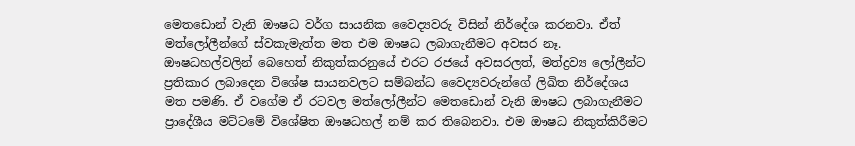මෙතඩොන් වැනි ඖෂධ වර්ග සායනික වෛද්‍යවරු විසින් නිර්දේශ කරනවා. ඒත් මත්ලෝලීන්ගේ ස්වකැමැත්ත මත එම ඖෂධ ලබාගැනීමට අවසර නෑ. ඖෂධහල්වලින් බෙහෙත් නිකුත්කරනුයේ එරට රජයේ අවසරලත්, මත්ද්‍රව්‍ය ලෝලීන්ට ප්‍රතිකාර ලබාදෙන විශේෂ සායනවලට සම්බන්ධ වෛද්‍යවරුන්ගේ ලිඛිත නිර්දේශය මත පමණි. ඒ වගේම ඒ රටවල මත්ලෝලීන්ට මෙතඩොන් වැනි ඖෂධ ලබාගැනීමට ප්‍රාදේශීය මට්ටමේ විශේෂිත ඖෂධහල් නම් කර තිබෙනවා. එම ඖෂධ නිකුත්කිරීමට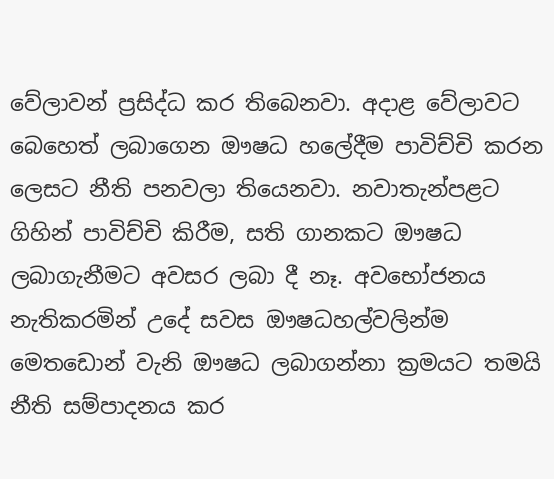වේලාවන් ප්‍රසිද්ධ කර තිබෙනවා. අදාළ වේලාවට බෙහෙත් ලබාගෙන ඖෂධ හලේදීම පාවිච්චි කරන ලෙසට නීති පනවලා තියෙනවා. නවාතැන්පළට ගිහින් පාවිච්චි කිරීම, සති ගානකට ඖෂධ ලබාගැනීමට අවසර ලබා දී නෑ. අවභෝජනය නැතිකරමින් උදේ සවස ඖෂධහල්වලින්ම මෙතඩොන් වැනි ඖෂධ ලබාගන්නා ක්‍රමයට තමයි නීති සම්පාදනය කර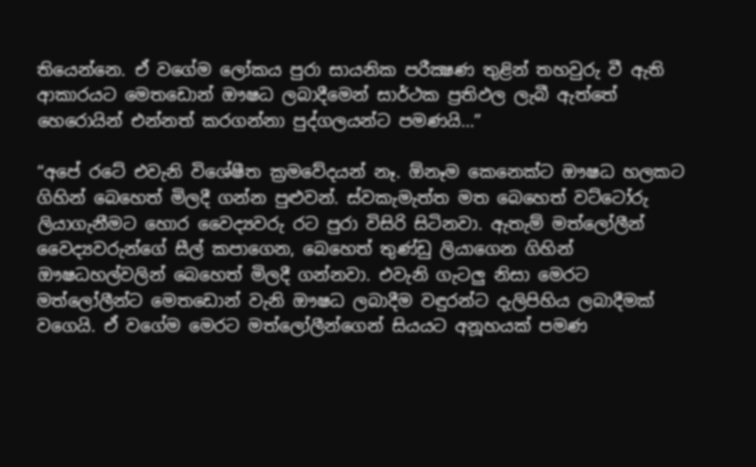තියෙන්නෙ. ඒ වගේම ලෝකය පුරා සායනික පරීක්‍ෂණ තුළින් තහවුරු වී ඇති ආකාරයට මෙතඩොන් ඖෂධ ලබාදීමෙන් සාර්ථක ප්‍රතිඵල ලැබී ඇත්තේ හෙරොයින් එන්නත් කරගන්නා පුද්ගලයන්ට පමණයි…”

“අපේ රටේ එවැනි විශේෂීත ක්‍රමවේදයන් නෑ. ඕනෑම කෙනෙක්ට ඖෂධ හලකට ගිහින් බෙහෙත් මිලදී ගන්න පුළුවන්. ස්වකැමැත්ත මත බෙහෙත් වට්ටෝරු ලියාගැනීමට හොර වෛද්‍යවරු රට පුරා විසිරි සිටිනවා. ඇතැම් මත්ලෝලීන් වෛද්‍යවරුන්ගේ සීල් කපාගෙන, බෙහෙත් තුණ්ඩු ලියාගෙන ගිහින් ඖෂධහල්වලින් බෙහෙත් මිලදී ගන්නවා. එවැනි ගැටලු නිසා මෙරට මත්ලෝලීන්ට මෙතඩොන් වැනි ඖෂධ ලබාදීම වඳුරන්ට දැලිපිහිය ලබාදීමක් වගෙයි. ඒ වගේම මෙරට මත්ලෝලීන්ගෙන් සියයට අනූහයක් පමණ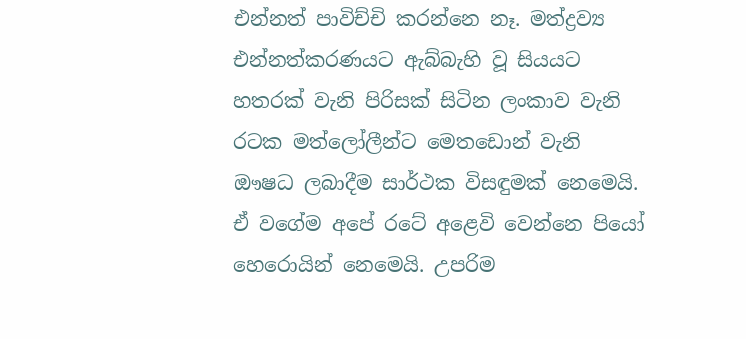එන්නත් පාවිච්චි කරන්නෙ නෑ. මත්ද්‍රව්‍ය එන්නත්කරණයට ඇබ්බැහි වූ සියයට හතරක් වැනි පිරිසක් සිටින ලංකාව වැනි රටක මත්ලෝලීන්ට මෙතඩොන් වැනි ඖෂධ ලබාදීම සාර්ථක විසඳුමක් නෙමෙයි. ඒ වගේම අපේ රටේ අළෙවි වෙන්නෙ පියෝ හෙරොයින් නෙමෙයි. උපරිම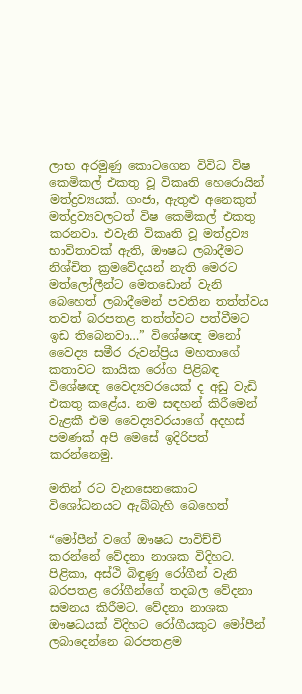ලාභ අරමුණු කොටගෙන විවිධ විෂ කෙමිකල් එකතු වූ විකෘති හෙරොයින් මත්ද්‍රව්‍යයක්. ගංජා, ඇතුළු අනෙකුත් මත්ද්‍රව්‍යවලටත් විෂ කෙමිකල් එකතු කරනවා. එවැනි විකෘති වූ මත්ද්‍රව්‍ය භාවිතාවක් ඇති, ඖෂධ ලබාදීමට නිශ්චිත ක්‍රමවේදයන් නැති මෙරට මත්ලෝලීන්ට මෙතඩොන් වැනි බෙහෙත් ලබාදීමෙන් පවතින තත්ත්වය තවත් බරපතළ තත්ත්වට පත්වීමට ඉඩ තිබෙනවා…” විශේෂඥ මනෝ වෛද්‍ය සමීර රුවන්ප්‍රිය මහතාගේ කතාවට කායික රෝග පිළිබඳ විශේෂඥ වෛද්‍යවරයෙක් ද අඩු වැඩි එකතු කළේය. නම සඳහන් කිරීමෙන් වැළකී එම වෛද්‍යවරයාගේ අදහස් පමණක් අපි මෙසේ ඉදිරිපත් කරන්නෙමු.

මතින් රට වැනසෙනකොට විශෝධනයට ඇබ්බැහි බෙහෙත්

“මෝපීන් වගේ ඖෂධ පාවිච්චි කරන්නේ වේදනා නාශක විදිහට. පිළිකා, අස්ථි බිඳුණු රෝගීන් වැනි බරපතළ රෝගීන්ගේ තදබල වේදනා සමනය කිරීමට. වේදනා නාශක ඖෂධයක් විදිහට රෝගීයකුට මෝපීන් ලබාදෙන්නෙ බරපතළම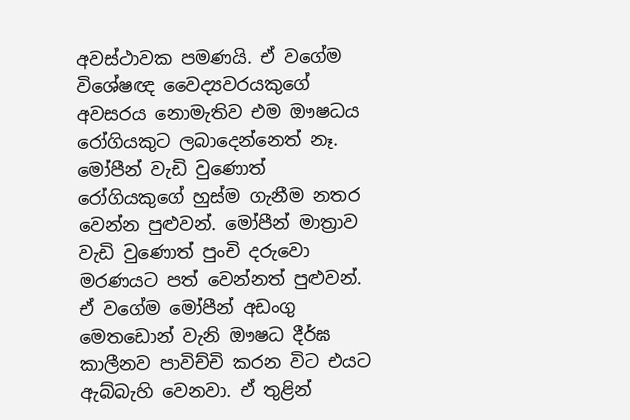අවස්ථාවක පමණයි. ඒ වගේම විශේෂඥ වෛද්‍යවරයකුගේ අවසරය නොමැතිව එම ඖෂධය රෝගියකුට ලබාදෙන්නෙත් නෑ. මෝපීන් වැඩි වුණොත් රෝගියකුගේ හුස්ම ගැනීම නතර වෙන්න පුළුවන්. මෝපීන් මාත්‍රාව වැඩි වුණොත් පුංචි දරුවො මරණයට පත් වෙන්නත් පුළුවන්. ඒ වගේම මෝපීන් අඩංගු මෙතඩොන් වැනි ඖෂධ දීර්ඝ කාලීනව පාවිච්චි කරන විට එයට ඇබ්බැහි වෙනවා. ඒ තුළින්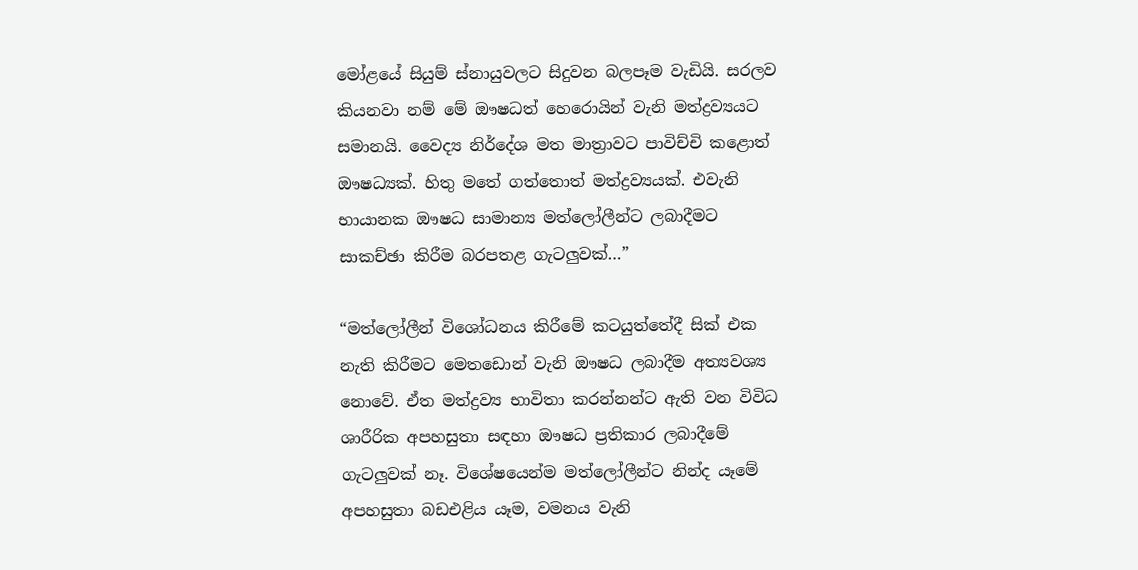මෝළයේ සියුම් ස්නායුවලට සිදුවන බලපෑම වැඩියි. සරලව කියනවා නම් මේ ඖෂධත් හෙරොයින් වැනි මත්ද්‍රව්‍යයට සමානයි. වෛද්‍ය නිර්දේශ මත මාත්‍රාවට පාවිච්චි කළොත් ඖෂධ්‍යක්. හිතු මතේ ගත්තොත් මත්ද්‍රව්‍යයක්. එවැනි භායානක ඖෂධ සාමාන්‍ය මත්ලෝලීන්ට ලබාදීමට සාකච්ඡා කිරීම බරපතළ ගැටලුවක්…”

“මත්ලෝලීන් විශෝධනය කිරීමේ කටයුත්තේදී සික් එක නැති කිරීමට මෙතඩොන් වැනි ඖෂධ ලබාදීම අත්‍යවශ්‍ය නොවේ. ඒත මත්ද්‍රව්‍ය භාවිතා කරන්නන්ට ඇති වන විවිධ ශාරීරික අපහසුතා සඳහා ඖෂධ ප්‍රතිකාර ලබාදීමේ ගැටලුවක් නෑ. විශේෂයෙන්ම මත්ලෝලීන්ට නින්ද යෑමේ අපහසුතා බඩඑළිය යෑම, වමනය වැනි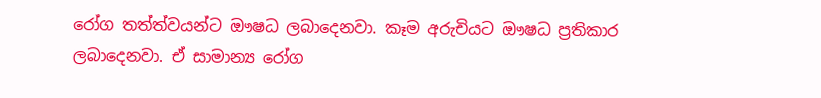රෝග තත්ත්වයන්ට ඖෂධ ලබාදෙනවා. කෑම අරුචියට ඖෂධ ප්‍රතිකාර ලබාදෙනවා. ඒ සාමාන්‍ය රෝග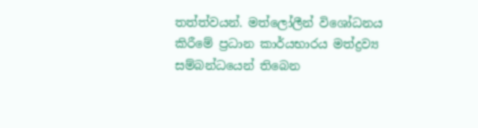තත්ත්වයන්. මත්ලෝලීන් විශෝධනය කිරීමේ ප්‍රධාන කාර්යභාරය මත්ද්‍රව්‍ය සම්බන්ධයෙන් තිබෙන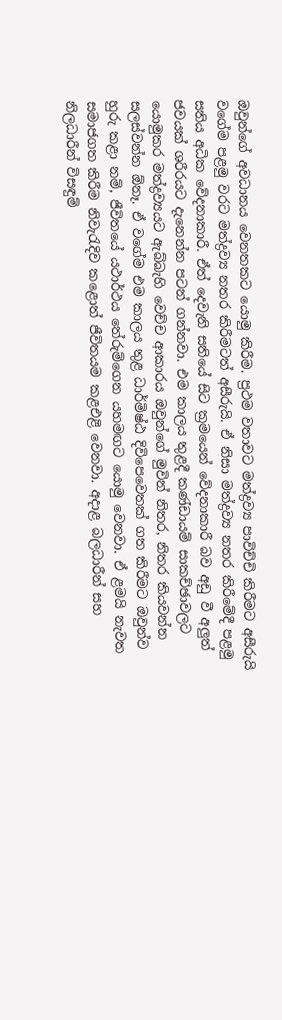ඔවුන්ගේ අවධානය වෙනතකට යොමු කිරීම. ප්‍රථම වතාවට මත්ද්‍රව්‍ය පාවිච්චි කිරීමට අසීරුයි වගේම පළමු වරට මත්ද්‍රව්‍ය නතර කිරීමටත් අසීරුයි. ඒ නිසා මත්ද්‍රව්‍ය නතර කිරීමේදී පළමු සතිය අධික වේදනාකාරී. ඒත් දෙවැනි සතියේ සිට ක්‍රමයෙන් වේදනාකාරී බව අඩු වී අලුත් ජවයක් ශරීරයට දැනෙන්න පටන් ගන්නවා. එම කාලය තුළදී කණ්ඩායම් සාකච්ඡාවලට යොමුකර මත්ද්‍රව්‍යයට ඇබ්බැහි වෙච්ච ආකාරය ඔවුන්ගේ මුවින් නිතර, නිතර කියවන්න සලස්වන්න ඕනෑ. ඒ වගේම එම කාලය තුළ ධාර්මිෂ්ඨ දිවිපෙවෙතක් ගත කිරීමට ඔවුන්ව හුරු කළා නම්, ජීවිතයේ යථාර්ථය තේරුම්ගෙන යහමඟට යොමු වෙනවා. ඒ ළමයි නැවත සමාජගත කිරීම නිවැරැදිව කළොත් ජීවිතයම කළඑළි වෙනවා. අදාළ බලධාරීන් සහ නිලධාරීන් විසඳුම්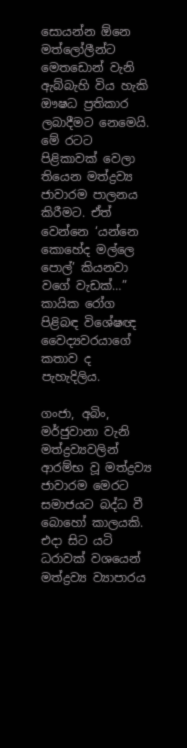සොයන්න ඕනෙ මත්ලෝලීන්ට මෙතඩොන් වැනි ඇබ්බැහි විය හැකි ඖෂධ ප්‍රතිකාර ලබාදීමට නෙමෙයි. මේ රටට පිළිකාවක් වෙලා තියෙන මත්ද්‍රව්‍ය ජාවාරම පාලනය කිරීමට. ඒත් වෙන්නෙ ‘යන්නෙ කොහේද මල්ලෙ පොල්’ කියනවා වගේ වැඩක්…” කායික රෝග පිළිබඳ විශේෂඥ වෛද්‍යවරයාගේ කතාව ද පැහැදිලිය.

ගංජා, අබිං, මර්ජුවානා වැනි මත්ද්‍රව්‍යවලින් ආරම්භ වූ මත්ද්‍රව්‍ය ජාවාරම මෙරට සමාජයට බද්ධ වී බොහෝ කාලයකි. එදා සිට යටි ධරාවක් වශයෙන් මත්ද්‍රව්‍ය ව්‍යාපාරය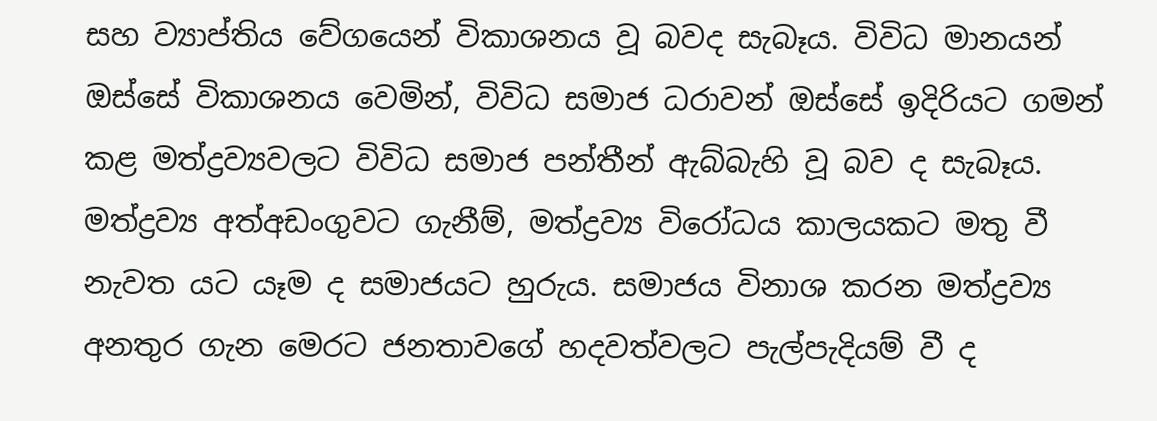සහ ව්‍යාප්තිය වේගයෙන් විකාශනය වූ බවද සැබෑය. විවිධ මානයන් ඔස්සේ විකාශනය වෙමින්, විවිධ සමාජ ධරාවන් ඔස්සේ ඉදිරියට ගමන් කළ මත්ද්‍රව්‍යවලට විවිධ සමාජ පන්තීන් ඇබ්බැහි වූ බව ද සැබෑය. මත්ද්‍රව්‍ය අත්අඩංගුවට ගැනීම්, මත්ද්‍රව්‍ය විරෝධය කාලයකට මතු වී නැවත යට යෑම ද සමාජයට හුරුය. සමාජය විනාශ කරන මත්ද්‍රව්‍ය අනතුර ගැන මෙරට ජනතාවගේ හදවත්වලට පැල්පැදියම් වී ද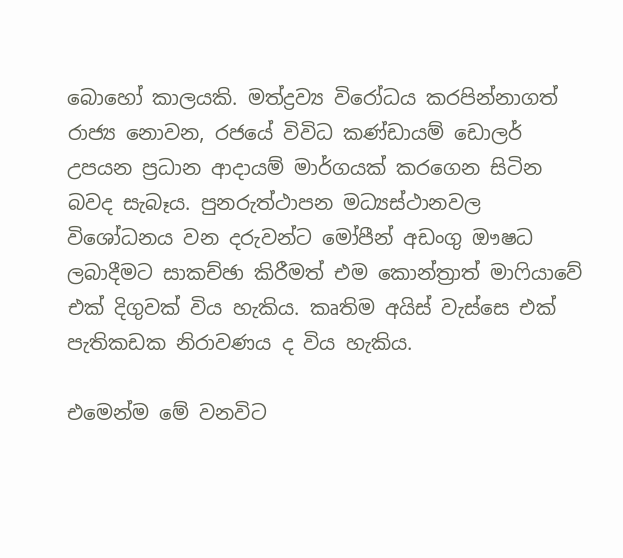බොහෝ කාලයකි. මත්ද්‍රව්‍ය විරෝධය කරපින්නාගත් රාජ්‍ය නොවන, රජයේ විවිධ කණ්ඩායම් ඩොලර් උපයන ප්‍රධාන ආදායම් මාර්ගයක් කරගෙන සිටින බවද සැබෑය. පුනරුත්ථාපන මධ්‍යස්ථානවල විශෝධනය වන දරුවන්ට මෝපීන් අඩංගු ඖෂධ ලබාදීමට සාකච්ඡා කිරීමත් එම කොන්ත්‍රාත් මාෆියාවේ එක් දිගුවක් විය හැකිය. කෘතිම අයිස් වැස්සෙ එක් පැතිකඩක නිරාවණය ද විය හැකිය.

එමෙන්ම මේ වනවිට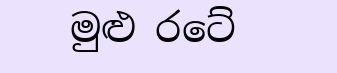මුළු රටේ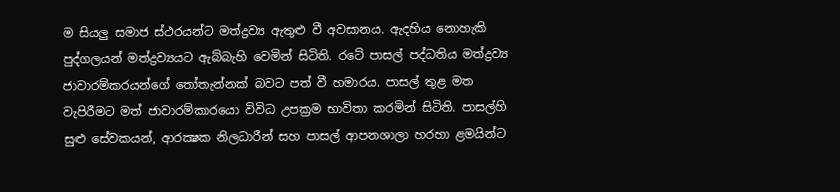ම සියලු සමාජ ස්ථරයන්ට මත්ද්‍රව්‍ය ඇතුළු වී අවසානය. ඇදහිය නොහැකි පුද්ගලයන් මත්ද්‍රව්‍යයට ඇබ්බැහි වෙමින් සිටිති. රටේ පාසල් පද්ධතිය මත්ද්‍රව්‍ය ජාවාරම්කරයන්ගේ තෝතැන්නක් බවට පත් වී හමාරය. පාසල් තුළ මත වැපිරීමට මත් ජාවාරම්කාරයො විවිධ උපක්‍රම භාවිතා කරමින් සිටිති. පාසල්හි සුළු සේවකයන්, ආරක්‍ෂක නිලධාරීන් සහ පාසල් ආපනශාලා හරහා ළමයින්ට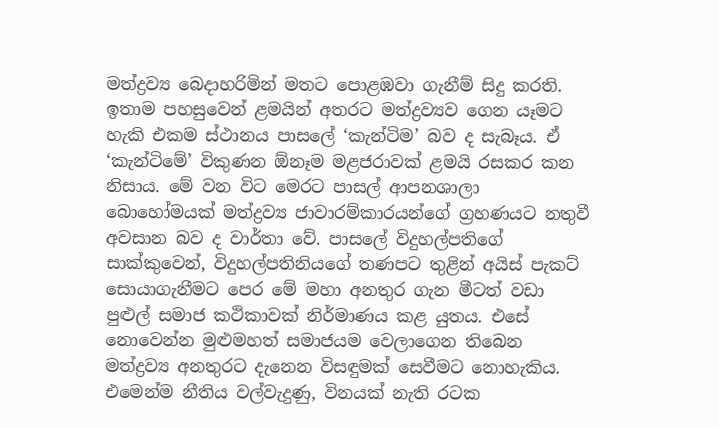මත්ද්‍රව්‍ය බෙදාහරිමින් මතට පොළඹවා ගැනීම් සිදු කරති. ඉතාම පහසුවෙන් ළමයින් අතරට මත්ද්‍රව්‍යව ගෙන යෑමට හැකි එකම ස්ථානය පාසලේ ‘කැන්ටිම’ බව ද සැබෑය. ඒ ‘කැන්ටිමේ’ විකුණන ඕනෑම මළජරාවක් ළමයි රසකර කන නිසාය. මේ වන විට මෙරට පාසල් ආපනශාලා බොහෝමයක් මත්ද්‍රව්‍ය ජාවාරම්කාරයන්ගේ ග්‍රහණයට නතුවී අවසාන බව ද වාර්තා වේ. පාසලේ විදුහල්පතිගේ සාක්කුවෙන්, විදුහල්පතිනියගේ තණපට තුළින් අයිස් පැකට් සොයාගැනීමට පෙර මේ මහා අනතුර ගැන මීටත් වඩා පුළුල් සමාජ කථිකාවක් නිර්මාණය කළ යුතය. එසේ නොවෙන්න මුළුමහත් සමාජයම වෙලාගෙන තිබෙන මත්ද්‍රව්‍ය අනතුරට දැනෙන විසඳුමක් සෙවීමට නොහැකිය. එමෙන්ම නීතිය වල්වැදුණු, විනයක් නැති රටක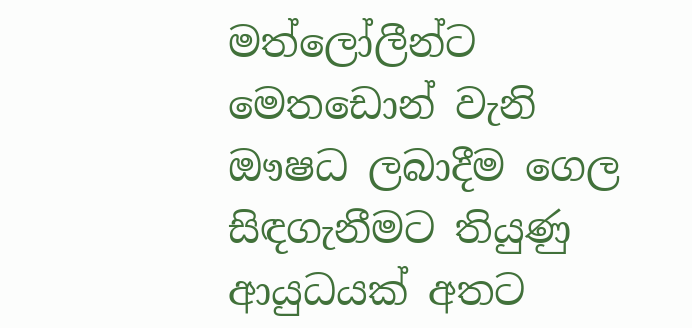මත්ලෝලීන්ට මෙතඩොන් වැනි ඖෂධ ලබාදීම ගෙල සිඳගැනීමට තියුණු ආයුධයක් අතට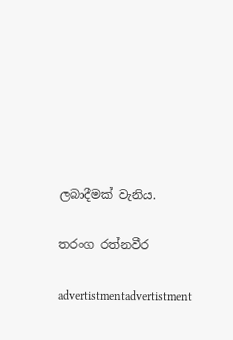ලබාදීමක් වැනිය.

තරංග රත්නවීර

advertistmentadvertistment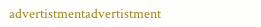advertistmentadvertistment